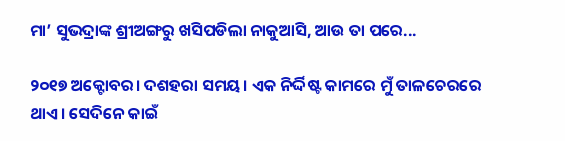ମା’ ସୁଭଦ୍ରାଙ୍କ ଶ୍ରୀଅଙ୍ଗରୁ ଖସିପଡିଲା ନାକୁଆସି, ଆଉ ତା ପରେ...

୨୦୧୭ ଅକ୍ଟୋବର। ଦଶହରା ସମୟ। ଏକ ନିର୍ଦ୍ଦିଷ୍ଟ କାମରେ ମୁଁ ତାଳଚେରରେ ଥାଏ। ସେଦିନେ କାଇଁ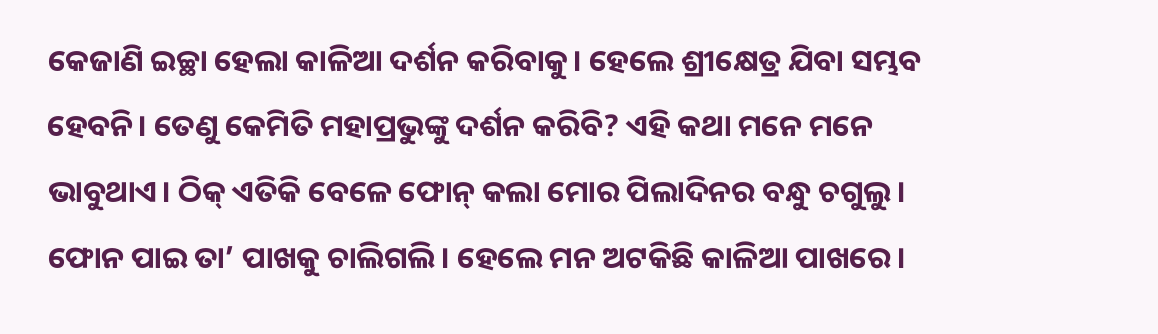କେଜାଣି ଇଚ୍ଛା ହେଲା କାଳିଆ ଦର୍ଶନ କରିବାକୁ। ହେଲେ ଶ୍ରୀକ୍ଷେତ୍ର ଯିବା ସମ୍ଭବ ହେବନି। ତେଣୁ କେମିତି ମହାପ୍ରଭୁଙ୍କୁ ଦର୍ଶନ କରିବି? ଏହି କଥା ମନେ ମନେ ଭାବୁଥାଏ। ଠିକ୍‌ ଏତିକି ବେଳେ ଫୋନ୍ କଲା ମୋର ପିଲାଦିନର ବନ୍ଧୁ ଚଗୁଲୁ। ଫୋନ ପାଇ ତା’ ପାଖକୁ ଚାଲିଗଲି। ହେଲେ ମନ ଅଟକିଛି କାଳିଆ ପାଖରେ।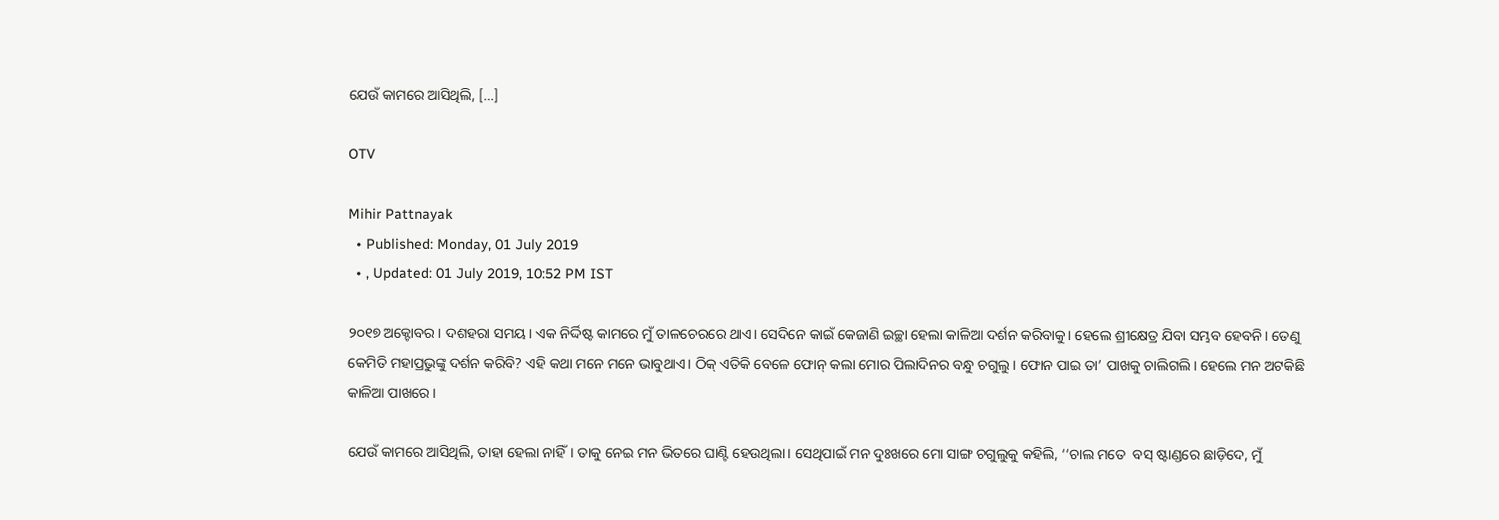ଯେଉଁ କାମରେ ଆସିଥିଲି, […]

OTV

Mihir Pattnayak
  • Published: Monday, 01 July 2019
  • , Updated: 01 July 2019, 10:52 PM IST

୨୦୧୭ ଅକ୍ଟୋବର। ଦଶହରା ସମୟ। ଏକ ନିର୍ଦ୍ଦିଷ୍ଟ କାମରେ ମୁଁ ତାଳଚେରରେ ଥାଏ। ସେଦିନେ କାଇଁ କେଜାଣି ଇଚ୍ଛା ହେଲା କାଳିଆ ଦର୍ଶନ କରିବାକୁ। ହେଲେ ଶ୍ରୀକ୍ଷେତ୍ର ଯିବା ସମ୍ଭବ ହେବନି। ତେଣୁ କେମିତି ମହାପ୍ରଭୁଙ୍କୁ ଦର୍ଶନ କରିବି? ଏହି କଥା ମନେ ମନେ ଭାବୁଥାଏ। ଠିକ୍‌ ଏତିକି ବେଳେ ଫୋନ୍ କଲା ମୋର ପିଲାଦିନର ବନ୍ଧୁ ଚଗୁଲୁ। ଫୋନ ପାଇ ତା’ ପାଖକୁ ଚାଲିଗଲି। ହେଲେ ମନ ଅଟକିଛି କାଳିଆ ପାଖରେ।

ଯେଉଁ କାମରେ ଆସିଥିଲି, ତାହା ହେଲା ନାହିଁ। ତାକୁ ନେଇ ମନ ଭିତରେ ଘାଣ୍ଟି ହେଉଥିଲା। ସେଥିପାଇଁ ମନ ଦୁଃଖରେ ମୋ ସାଙ୍ଗ ଚଗୁଲୁକୁ କହିଲି, ‘‘ଚାଲ ମତେ  ବସ୍ ଷ୍ଟାଣ୍ଡରେ ଛାଡ଼ିଦେ, ମୁଁ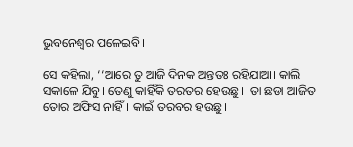ଭୁବନେଶ୍ୱର ପଳେଇବି।

ସେ କହିଲା, ‘‘ଆରେ ତୁ ଆଜି ଦିନକ ଅନ୍ତତଃ ରହିଯାଆ। କାଲି ସକାଳେ ଯିବୁ। ତେଣୁ କାହିଁକି ତରତର ହେଉଛୁ।  ତା ଛଡା ଆଜିତ ତୋର ଅଫିସ ନାହିଁ। କାଇଁ ତରବର ହଉଛୁ।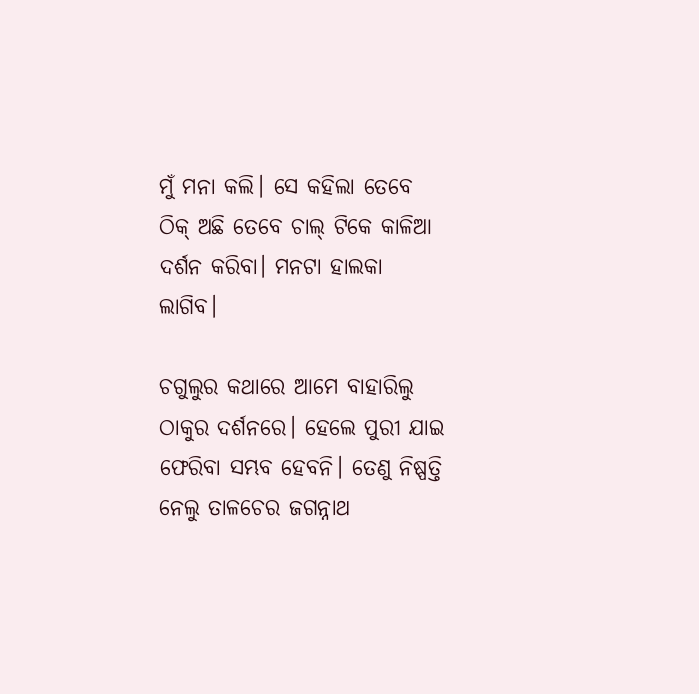ମୁଁ ମନା କଲି। ସେ କହିଲା ତେବେ ଠିକ‌୍‍ ଅଛି ତେବେ ଚାଲ‌୍‍ ଟିକେ କାଳିଆ ଦର୍ଶନ କରିବା। ମନଟା ହାଲକା ଲାଗିବ।

ଚଗୁଲୁର କଥାରେ ଆମେ ବାହାରିଲୁ ଠାକୁର ଦର୍ଶନରେ। ହେଲେ ପୁରୀ ଯାଇ ଫେରିବା ସମ୍ଭବ ହେବନି। ତେଣୁ ନିଷ୍ପତ୍ତି ନେଲୁ ତାଳଚେର ଜଗନ୍ନାଥ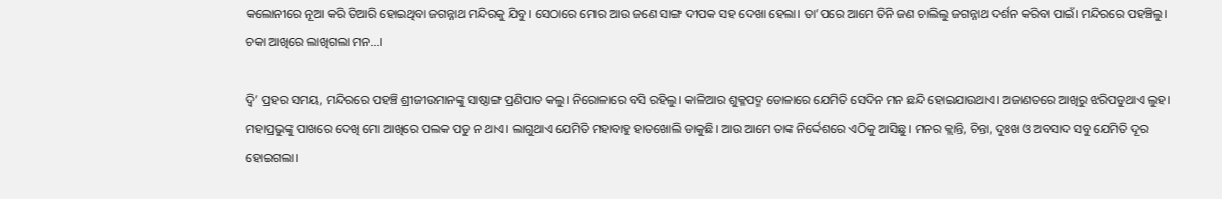କଲୋନୀରେ ନୂଆ କରି ତିଆରି ହୋଇଥିବା ଜଗନ୍ନାଥ ମନ୍ଦିରକୁ ଯିବୁ। ସେଠାରେ ମୋର ଆଉ ଜଣେ ସାଙ୍ଗ ଦୀପକ ସହ ଦେଖା ହେଲା। ତା’ପରେ ଆମେ ତିନି ଜଣ ଚାଲିଲୁ ଜଗନ୍ନାଥ ଦର୍ଶନ କରିବା ପାଇଁ। ମନ୍ଦିରରେ ପହଞ୍ଚିଲୁ। ଚକା ଆଖିରେ ଲାଖିଗଲା ମନ...।

ଦ୍ୱି’ ପ୍ରହର ସମୟ, ମନ୍ଦିରରେ ପହଞ୍ଚି ଶ୍ରୀଜୀଉମାନଙ୍କୁ ସାଷ୍ଠାଙ୍ଗ ପ୍ରଣିପାତ କଲୁ। ନିରୋଳାରେ ବସି ରହିଲୁ। କାଳିଆର ଶୁକ୍ଳପଦ୍ମ ଡୋଳାରେ ଯେମିତି ସେଦିନ ମନ ଛନ୍ଦି ହୋଇଯାଉଥାଏ। ଅଜାଣତରେ ଆଖିରୁ ଝରିପଡୁଥାଏ ଲୁହ। ମହାପ୍ରଭୁଙ୍କୁ ପାଖରେ ଦେଖି ମୋ ଆଖିରେ ପଲକ ପଡୁ ନ ଥାଏ। ଲାଗୁଥାଏ ଯେମିତି ମହାବାହୁ ହାତଖୋଲି ଡାକୁଛି। ଆଉ ଆମେ ତାଙ୍କ ନିର୍ଦ୍ଦେଶରେ ଏଠିକୁ ଆସିଛୁ। ମନର କ୍ଲାନ୍ତି, ଚିନ୍ତା, ଦୁଃଖ ଓ ଅବସାଦ ସବୁ ଯେମିତି ଦୂର ହୋଇଗଲା।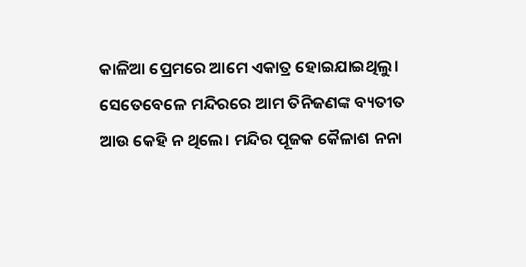କାଳିଆ ପ୍ରେମରେ ଆମେ ଏକାତ୍ର ହୋଇଯାଇଥିଲୁ। ସେତେବେଳେ ମନ୍ଦିରରେ ଆମ ତିନିଜଣଙ୍କ ବ୍ୟତୀତ ଆଉ କେହି ନ ଥିଲେ। ମନ୍ଦିର ପୂଜକ କୈଳାଶ ନନା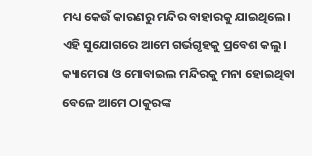ମଧ୍ୟ କେଉଁ କାରଣରୁ ମନ୍ଦିର ବାହାରକୁ ଯାଇଥିଲେ। ଏହି ସୁଯୋଗରେ ଆମେ ଗର୍ଭଗୃହକୁ ପ୍ରବେଶ କଲୁ। କ୍ୟାମେରା ଓ ମୋବାଇଲ ମନ୍ଦିରକୁ ମନା ହୋଇଥିବା ବେଳେ ଆମେ ଠାକୁରଙ୍କ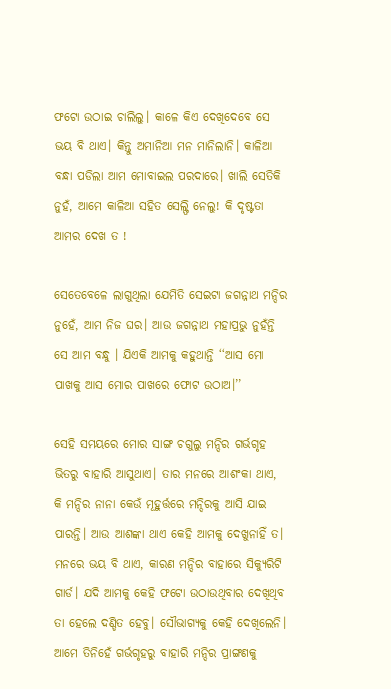ଫଟୋ ଉଠାଇ ଚାଲିଲୁ। କାଳେ କିଏ ଦେଖିଦେବେ ସେ ଭୟ ବି ଥାଏ। କିନ୍ତୁ ଅମାନିଆ ମନ ମାନିଲାନି। କାଳିଆ ବନ୍ଧା ପଡିଲା ଆମ ମୋବାଇଲ ପରଦାରେ। ଖାଲି ସେତିକି ନୁହଁ, ଆମେ କାଳିଆ ସହିତ ସେଲ୍ଫି ନେଲୁ! କି ଦୃଷ୍ଟତା ଆମର ଦେଖ ତ !

ସେତେବେଳେ ଲାଗୁଥିଲା ଯେମିତି ସେଇଟା ଜଗନ୍ନାଥ ମନ୍ଦିର ନୁହେଁ, ଆମ ନିଜ ଘର। ଆଉ ଜଗନ୍ନାଥ ମହାପ୍ରଭୁ ନୁହଁନ୍ତି ସେ ଆମ ବନ୍ଧୁ । ଯିଏକି ଆମକୁ କହୁଥାନ୍ତି ‘‘ଆସ ମୋ ପାଖକୁ ଆସ ମୋର ପାଖରେ ଫୋଟ ଉଠାଅ।’’

ସେହି ସମୟରେ ମୋର ସାଙ୍ଗ ଚଗୁଲୁ ମନ୍ଦିର ଗର୍ଭଗୃହ ଭିତରୁ ବାହାରି ଆସୁଥାଏ। ତାର ମନରେ ଆଶଂକା ଥାଏ, କି ମନ୍ଦିର ନାନା କେଉଁ ମୂହୁର୍ତ୍ତରେ ମନ୍ଦିରକୁ ଆସି ଯାଇ ପାରନ୍ତି। ଆଉ ଆଶଙ୍କା ଥାଏ କେହି ଆମକୁ ଦେଖୁନାହିଁ ତ। ମନରେ ଭୟ ବି ଥାଏ, କାରଣ ମନ୍ଦିର ବାହାରେ ସିକ୍ୟୁରିଟି ଗାର୍ଡ। ଯଦି ଆମକୁ କେହି ଫଟୋ ଉଠାଉଥିବାର ଦେଖିଥିବ ତା ହେଲେ ଦଣ୍ଡିତ ହେବୁ। ସୌଭାଗ୍ୟକୁ କେହି ଦେଖିଲେନି। ଆମେ ତିନିହେଁ ଗର୍ଭଗୃହରୁ ବାହାରି ମନ୍ଦିର ପ୍ରାଙ୍ଗଣକୁ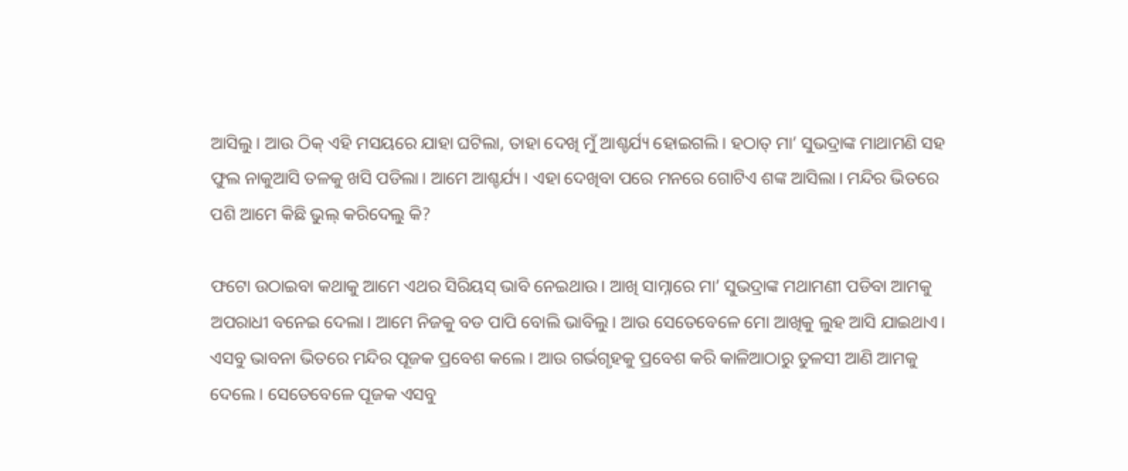ଆସିଲୁ। ଆଉ ଠିକ‌୍‍ ଏହି ମସୟରେ ଯାହା ଘଟିଲା, ତାହା ଦେଖି ମୁଁ ଆଶ୍ଚର୍ଯ୍ୟ ହୋଇଗଲି। ହଠାତ‌୍‍ ମା’ ସୁଭଦ୍ରାଙ୍କ ମାଥାମଣି ସହ ଫୁଲ ନାକୁଆସି ତଳକୁ ଖସି ପଡିଲା। ଆମେ ଆଶ୍ଚର୍ଯ୍ୟ। ଏହା ଦେଖିବା ପରେ ମନରେ ଗୋଟିଏ ଶଙ୍କ ଆସିଲା। ମନ୍ଦିର ଭିତରେ ପଶି ଆମେ କିଛି ଭୁଲ୍ କରିଦେଲୁ କି?

ଫଟୋ ଉଠାଇବା କଥାକୁ ଆମେ ଏଥର ସିରିୟସ୍ ଭାବି ନେଇଥାଉ। ଆଖି ସାମ୍ନାରେ ମା’ ସୁଭଦ୍ରାଙ୍କ ମଥାମଣୀ ପଡିବା ଆମକୁ ଅପରାଧୀ ବନେଇ ଦେଲା। ଆମେ ନିଜକୁ ବଡ ପାପି ବୋଲି ଭାବିଲୁ। ଆଉ ସେତେବେଳେ ମୋ ଆଖିକୁ ଲୁହ ଆସି ଯାଇଥାଏ। ଏସବୁ ଭାବନା ଭିତରେ ମନ୍ଦିର ପୂଜକ ପ୍ରବେଶ କଲେ। ଆଉ ଗର୍ଭଗୃହକୁ ପ୍ରବେଶ କରି କାଳିଆଠାରୁ ତୁଳସୀ ଆଣି ଆମକୁ ଦେଲେ। ସେତେବେଳେ ପୂଜକ ଏସବୁ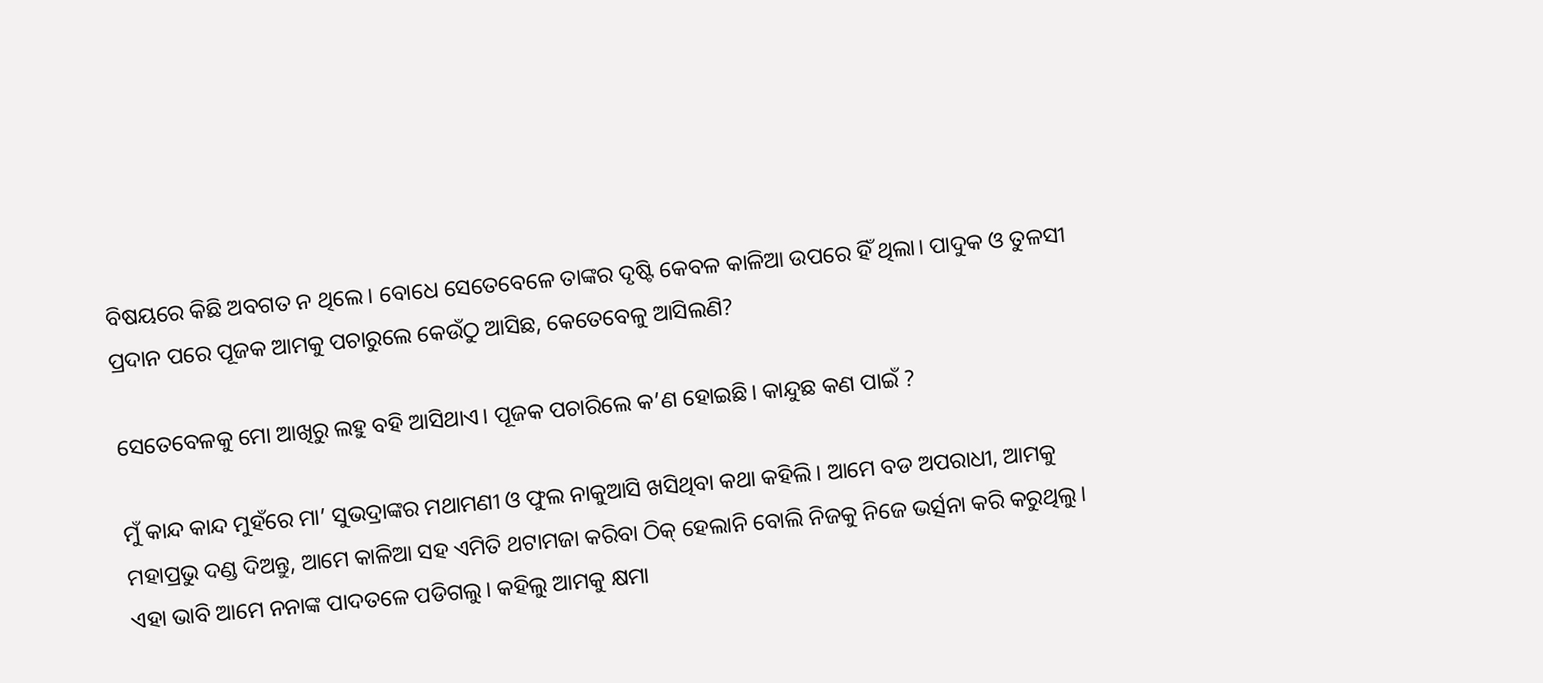ବିଷୟରେ କିଛି ଅବଗତ ନ ଥିଲେ। ବୋଧେ ସେତେବେଳେ ତାଙ୍କର ଦୃଷ୍ଟି କେବଳ କାଳିଆ ଉପରେ ହିଁ ଥିଲା। ପାଦୁକ ଓ ତୁଳସୀ ପ୍ରଦାନ ପରେ ପୂଜକ ଆମକୁ ପଚାରୁଲେ କେଉଁଠୁ ଆସିଛ, କେତେବେଳୁ ଆସିଲଣି?

ସେତେବେଳକୁ ମୋ ଆଖିରୁ ଲହୁ ବହି ଆସିଥାଏ। ପୂଜକ ପଚାରିଲେ କ’ଣ ହୋଇଛି। କାନ୍ଦୁଛ କଣ ପାଇଁ ?

ମୁଁ କାନ୍ଦ କାନ୍ଦ ମୁହଁରେ ମା’ ସୁଭଦ୍ରାଙ୍କର ମଥାମଣୀ ଓ ଫୁଲ ନାକୁଆସି ଖସିଥିବା କଥା କହିଲି। ଆମେ ବଡ ଅପରାଧୀ, ଆମକୁ ମହାପ୍ରଭୁ ଦଣ୍ଡ ଦିଅନ୍ତୁ, ଆମେ କାଳିଆ ସହ ଏମିତି ଥଟାମଜା କରିବା ଠିକ‌୍‍ ହେଲାନି ବୋଲି ନିଜକୁ ନିଜେ ଭର୍ତ୍ସନା କରି କରୁଥିଲୁ। ଏହା ଭାବି ଆମେ ନନାଙ୍କ ପାଦତଳେ ପଡିଗଲୁ। କହିଲୁ ଆମକୁ କ୍ଷମା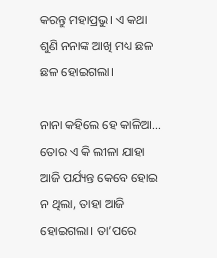କରନ୍ତୁ ମହାପ୍ରଭୁ। ଏ କଥା ଶୁଣି ନନାଙ୍କ ଆଖି ମଧ୍ୟ ଛଳ ଛଳ ହୋଇଗଲା।

ନାନା କହିଲେ ହେ କାଳିଆ... ତୋର ଏ କି ଲୀଳା ଯାହା ଆଜି ପର୍ଯ୍ୟନ୍ତ କେବେ ହୋଇ ନ ଥିଲା, ତାହା ଆଜି ହୋଇଗଲା। ତା’ପରେ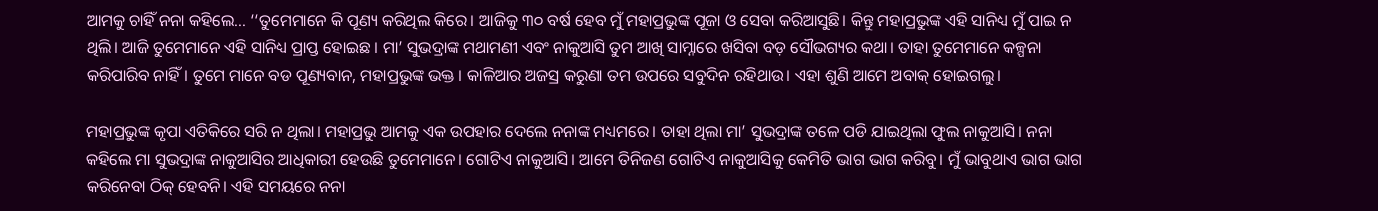ଆମକୁ ଚାହିଁ ନନା କହିଲେ... ‘‘ତୁମେମାନେ କି ପୂଣ୍ୟ କରିଥିଲ କିରେ। ଆଜିକୁ ୩୦ ବର୍ଷ ହେବ ମୁଁ ମହାପ୍ରଭୁଙ୍କ ପୂଜା ଓ ସେବା କରିଆସୁଛି। କିନ୍ତୁ ମହାପ୍ରଭୁଙ୍କ ଏହି ସାନିଧ୍ୟ ମୁଁ ପାଇ ନ ଥିଲି। ଆଜି ତୁମେମାନେ ଏହି ସାନିଧ୍ୟ ପ୍ରାପ୍ତ ହୋଇଛ । ମା’ ସୁଭଦ୍ରାଙ୍କ ମଥାମଣୀ ଏବଂ ନାକୁଆସି ତୁମ ଆଖି ସାମ୍ନାରେ ଖସିବା ବଡ଼ ସୌଭଗ୍ୟର କଥା। ତାହା ତୁମେମାନେ କଳ୍ପନା କରିପାରିବ ନାହିଁ। ତୁମେ ମାନେ ବଡ ପୂଣ୍ୟବାନ, ମହାପ୍ରଭୁଙ୍କ ଭକ୍ତ । କାଳିଆର ଅଜସ୍ର କରୁଣା ତମ ଉପରେ ସବୁଦିନ ରହିଥାଉ। ଏହା ଶୁଣି ଆମେ ଅବାକ୍ ହୋଇଗଲୁ।

ମହାପ୍ରଭୁଙ୍କ କୃପା ଏତିକିରେ ସରି ନ ଥିଲା। ମହାପ୍ରଭୁ ଆମକୁ ଏକ ଉପହାର ଦେଲେ ନନାଙ୍କ ମଧ୍ୟମରେ। ତାହା ଥିଲା ମା’ ସୁଭଦ୍ରାଙ୍କ ତଳେ ପଡି ଯାଇଥିଲା ଫୁଲ ନାକୁଆସି। ନନା କହିଲେ ମା ସୁଭଦ୍ରାଙ୍କ ନାକୁଆସିର ଆଧିକାରୀ ହେଉଛି ତୁମେମାନେ। ଗୋଟିଏ ନାକୁଆସି। ଆମେ ତିନିଜଣ ଗୋଟିଏ ନାକୁଆସିକୁ କେମିତି ଭାଗ ଭାଗ କରିବୁ। ମୁଁ ଭାବୁଥାଏ ଭାଗ ଭାଗ କରିନେବା ଠିକ୍‌ ହେବନି। ଏହି ସମୟରେ ନନା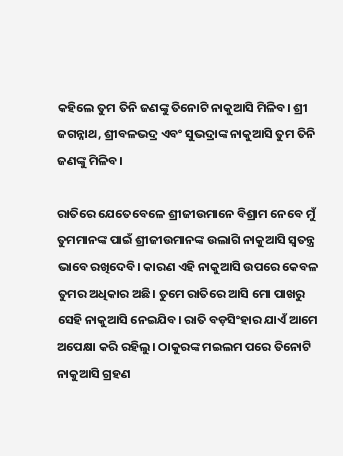କହିଲେ ତୁମ ତିନି ଜଣଙ୍କୁ ତିନୋଟି ନାକୁଆସି ମିଳିବ। ଶ୍ରୀ ଜଗନ୍ନାଥ, ଶ୍ରୀବଳଭଦ୍ର ଏବଂ ସୁଭଦ୍ରାଙ୍କ ନାକୁଆସି ତୁମ ତିନି ଜଣଙ୍କୁ ମିଳିବ।

ରାତିରେ ଯେତେବେଳେ ଶ୍ରୀଜୀଉମାନେ ବିଶ୍ରାମ ନେବେ ମୁଁ ତୁମମାନଙ୍କ ପାଇଁ ଶ୍ରୀଜୀଉମାନଙ୍କ ଉଲାଗି ନାକୁଆସି ସ୍ୱତନ୍ତ୍ର ଭାବେ ରଖିଦେବି। କାରଣ ଏହି ନାକୁଆସି ଉପରେ କେବଳ ତୁମର ଅଧିକାର ଅଛି। ତୁମେ ରାତିରେ ଆସି ମୋ ପାଖରୁ ସେହି ନାକୁଆସି ନେଇଯିବ। ରାତି ବଡ଼ସିଂହାର ଯାଏଁ ଆମେ ଅପେକ୍ଷା କରି ରହିଲୁ। ଠାକୁରଙ୍କ ମଇଲମ ପରେ ତିନୋଟି ନାକୁଆସି ଗ୍ରହଣ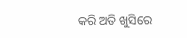କରି ଅତି ଖୁସିରେ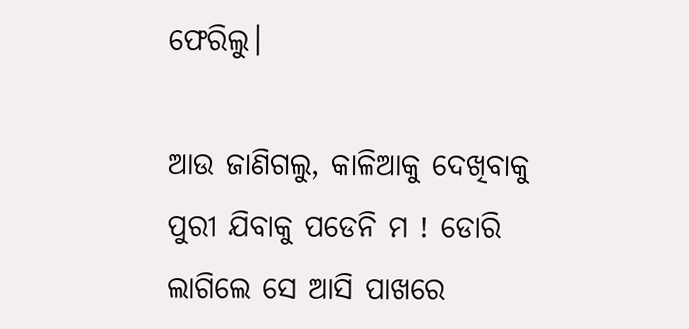ଫେରିଲୁ।

ଆଉ ଜାଣିଗଲୁ, କାଳିଆକୁ ଦେଖିବାକୁ ପୁରୀ ଯିବାକୁ ପଡେନି ମ ! ଡୋରି ଲାଗିଲେ ସେ ଆସି ପାଖରେ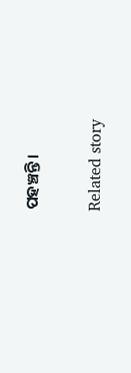ପହଞ୍ଚନ୍ତି।

Related story